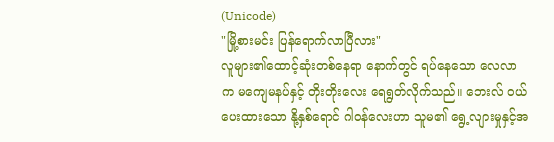(Unicode)
"မြို့စားမင်း ပြန်ရောက်လာပြီလား"
လူများ၏ထောင့်ဆုံးတစ်နေရာ နောက်တွင် ရပ်နေသော လေလာက မကျေမနပ်နှင့် တိုးတိုးလေး ရေရွတ်လိုက်သည်။ ဘေးလ် ဝယ်ပေးထားသော နို့နှစ်ရောင် ဂါဝန်လေးဟာ သူမ၏ ရွေ့လျားမှုနှင့်အ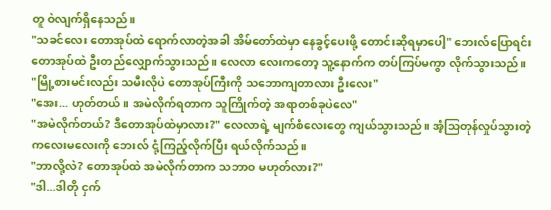တူ ဝဲလျက်ရှိနေသည်။
"သခင်လေး တောအုပ်ထဲ ရောက်လာတဲ့အခါ အိမ်တော်ထဲမှာ နေခွင့်ပေးဖို့ တောင်းဆိုရမှာပေါ့" ဘေးလ်ပြောရင်း တောအုပ်ထဲ ဦးတည်လျှောက်သွားသည်။ လေလာ လေးကတော့ သူ့နောက်က တပ်ကြပ်မကွာ လိုက်သွားသည်။
"မြို့စားမင်းလည်း သမီးလိုပဲ တောအုပ်ကြီးကို သဘောကျတာလား ဦးလေး"
"အေး... ဟုတ်တယ်။ အမဲလိုက်ရတာက သူကြိုက်တဲ့ အရာတစ်ခုပဲလေ"
"အမဲလိုက်တယ်? ဒီတောအုပ်ထဲမှာလား?" လေလာရဲ့ မျက်စံလေးတွေ ကျယ်သွားသည်။ အံ့သြတုန်လှုပ်သွားတဲ့ ကလေးမလေးကို ဘေးလ် ငုံ့ကြည့်လိုက်ပြီး ရယ်လိုက်သည်။
"ဘာလို့လဲ? တောအုပ်ထဲ အမဲလိုက်တာက သဘာဝ မဟုတ်လား?"
"ဒါ...ဒါတို ငှက်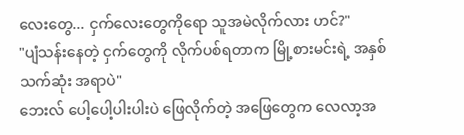လေးတွေ... ငှက်လေးတွေကိုရော သူအမဲလိုက်လား ဟင်?"
"ပျံသန်းနေတဲ့ ငှက်တွေကို လိုက်ပစ်ရတာက မြို့စားမင်းရဲ့ အနှစ်သက်ဆုံး အရာပဲ"
ဘေးလ် ပေါ့ပေါ့ပါးပါးပဲ ဖြေလိုက်တဲ့ အဖြေတွေက လေလာ့အ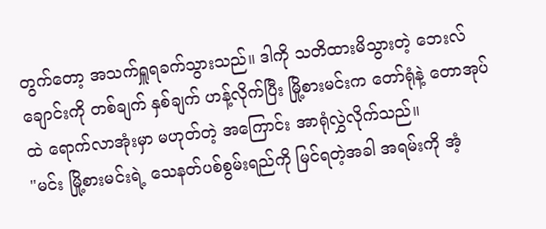တွက်တော့ အသက်ရှူရခက်သွားသည်။ ဒါကို သတိထားမိသွားတဲ့ ဘေးလ် ချောင်းကို တစ်ချက် နှစ်ချက် ဟန့်လိုက်ပြီး မြို့စားမင်းက တော်ရုံနဲ့ တောအုပ်ထဲ ရောက်လာအုံးမှာ မဟုတ်တဲ့ အကြောင်း အာရုံလွှဲလိုက်သည်။
"မင်း မြို့စားမင်းရဲ့ သေနတ်ပစ်စွမ်းရည်ကို မြင်ရတဲ့အခါ အရမ်းကို အံ့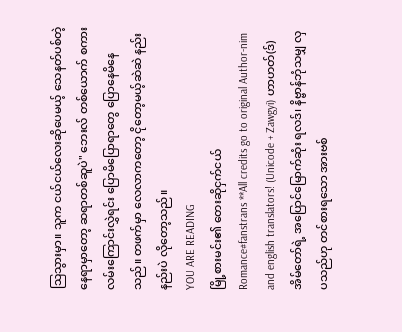သြသွားမှာ။ သူက ငယ်ငယ်လေးဆိုပေမယ့် သေနတ်ပစ်တဲ့ နေရာမှာတော့ ဆရာတစ်ဆူပဲ" ဘေးလ် တစ်ယောက် စကားလမ်းကြောင်းလွှဲရင်း ပြောမိပြောရာတွေ ပြောနေမိနေသည်။ တဖက်မှာ လေလာကတော့ ငိုတော့မယ့်ဆဲဆဲ နည်းနည်းပဲ လိုတော့သည်။
YOU ARE READING
မြို့စားမင်း၏ တေးဆိုငှက်ငယ်
Romance#fanstrans **All credits go to original Author-nim and english translators! (Unicode + Zawgyi) ဟာဟတ်(ဒ်) အိမ်တော်ရဲ့ အပြောင်မြောက်ဆုံး ရလဒ်၊ နိဗ္ဗာန်ဘုံသမျှ လှပသည်ဟု တင်စားရသော အားဗစ်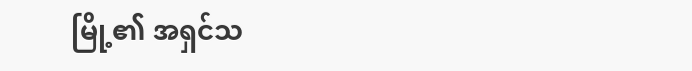မြို့၏ အရှင်သ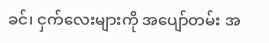ခင်၊ ငှက်လေးများကို အပျော်တမ်း အ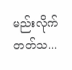မည်းလိုက်တတ်သ...